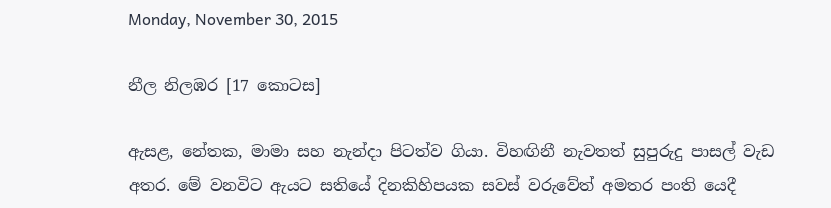Monday, November 30, 2015

නීල නිලඹර [17 කොටස]

ඇසළ, නේතක, මාමා සහ නැන්දා පිටත්ව ගියා. විහඟිනී නැවතත් සුපුරුදු පාසල් වැඩ අතර. මේ වනවිට ඇයට සතියේ දිනකිහිපයක සවස් වරුවේත් අමතර පංති යෙදී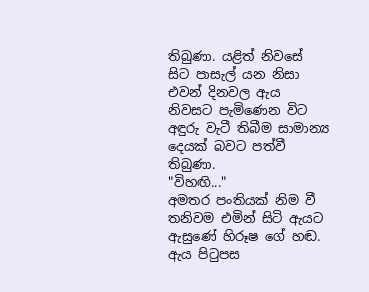තිබුණා. යළිත් නිවසේ සිට පාසැල් යන නිසා එවන් දිනවල ඇය නිවසට පැමිණෙන විට අඳුරු වැටී තිබීම සාමාන්‍ය දෙයක් බවට පත්වී තිබුණා.
"විහඟි..."
අමතර පංතියක් නිම වී තනිවම එමින් සිටි ඇයට ඇසුණේ හිරූෂ ගේ හඬ. ඇය පිටුපස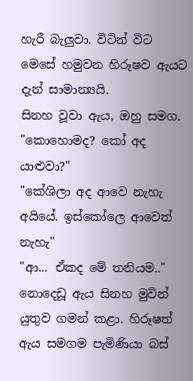හැරී බැලුවා. විටින් විට මෙසේ හමුවන හිරූෂව ඇයට දැන් සාමාන්‍යයි.
සිනහ වූවා ඇය, ඔහු සමග.
"කොහොමද? කෝ අද යාළුවා?"
"කේශිලා අද ආවෙ නැහැ අයියේ. ඉස්කෝලෙ ආවෙත් නැහැ"
"ආ... ඒකද මේ තනියම.."
නොදෙඩූ ඇය සිනහ මුවින් යුතුව ගමන් කළා. හිරූෂත් ඇය සමගම පැමිණියා බස්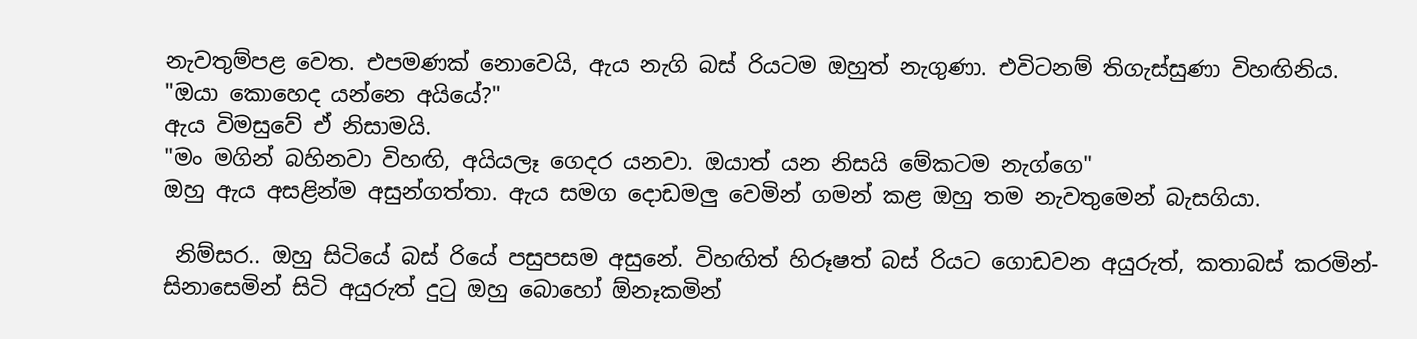නැවතුම්පළ වෙත. එපමණක් නොවෙයි, ඇය නැගි බස් රියටම ඔහුත් නැගුණා. එවිටනම් තිගැස්සුණා විහඟිනිය.
"ඔයා කොහෙද යන්නෙ අයියේ?"
ඇය විමසුවේ ඒ නිසාමයි.
"මං මගින් බහිනවා විහඟි, අයියලෑ ගෙදර යනවා. ඔයාත් යන නිසයි මේකටම නැග්ගෙ"
ඔහු ඇය අසළින්ම අසුන්ගත්තා. ඇය සමග දොඩමලු වෙමින් ගමන් කළ ඔහු තම නැවතුමෙන් බැසගියා.

 නිම්සර.. ඔහු සිටියේ බස් රියේ පසුපසම අසුනේ. විහඟිත් හිරූෂත් බස් රියට ගොඩවන අයුරුත්, කතාබස් කරමින්- සිනාසෙමින් සිටි අයුරුත් දුටු ඔහු බොහෝ ඕනෑකමින්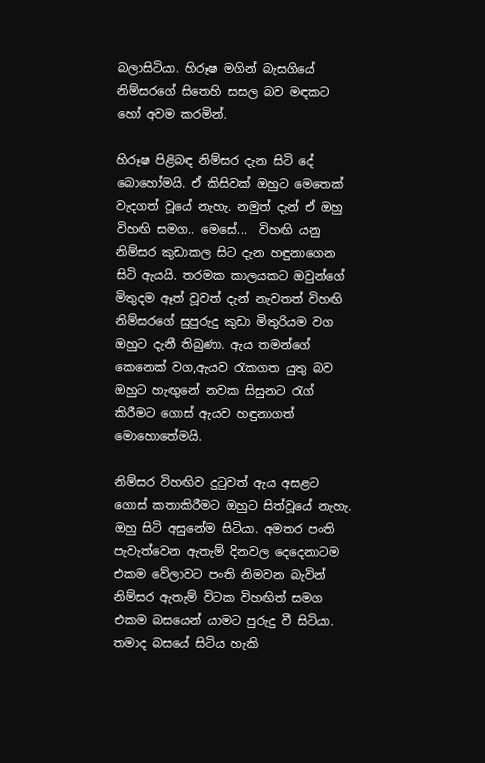බලාසිටියා. හිරූෂ මගින් බැසගියේ නිම්සරගේ සිතෙහි සසල බව මඳකට හෝ අවම කරමින්.

හිරූෂ පිළිබඳ නිම්සර දැන සිටි දේ බොහෝමයි. ඒ කිසිවක් ඔහුට මෙතෙක් වැදගත් වූයේ නැහැ. නමුත් දැන් ඒ ඔහු විහඟි සමග.. මෙසේ...  විහඟි යනු නිම්සර කුඩාකල සිට දැන හඳුනාගෙන සිටි ඇයයි. තරමක කාලයකට ඔවුන්ගේ මිතුදම ඈත් වූවත් දැන් නැවතත් විහඟි නිම්සරගේ සුපුරුදු කුඩා මිතුරියම වග ඔහුට දැනී තිබුණා. ඇය තමන්ගේ කෙනෙක් වග,ඇයව රැකගත යුතු බව ඔහුට හැඟුනේ නවක සිසුනට රැග් කිරීමට ගොස් ඇයව හඳුනාගත් මොහොතේමයි.

නිම්සර විහඟිව දුටුවත් ඇය අසළට ගොස් කතාකිරීමට ඔහුට සිත්වූයේ නැහැ. ඔහු සිටි අසුනේම සිටියා. අමතර පංති පැවැත්වෙන ඇතැම් දිනවල දෙදෙනාටම එකම වේලාවට පංති නිමවන බැවින් නිම්සර ඇතැම් විටක විහඟිත් සමග එකම බසයෙන් යාමට පුරුදු වී සිටියා. තමාද බසයේ සිටිය හැකි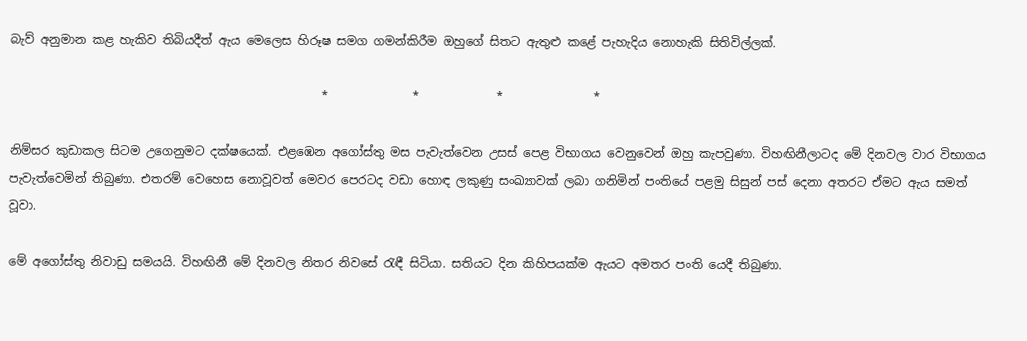බැව් අනුමාන කළ හැකිව තිබියදීත් ඇය මෙලෙස හිරූෂ සමග ගමන්කිරීම ඔහුගේ සිතට ඇතුළු කළේ පැහැදිය නොහැකි සිතිවිල්ලක්.

                                                    *              *             *               *

නිම්සර කුඩාකල සිටම උගෙනුමට දක්ෂයෙක්. එළඹෙන අගෝස්තු මස පැවැත්වෙන උසස් පෙළ විභාගය වෙනුවෙන් ඔහු කැපවුණා. විහඟිනීලාටද මේ දිනවල වාර විභාගය පැවැත්වෙමින් තිබුණා. එතරම් වෙහෙස නොවූවත් මෙවර පෙරටද වඩා හොඳ ලකුණු සංඛ්‍යාවක් ලබා ගනිමින් පංතියේ පළමු සිසුන් පස් දෙනා අතරට ඒමට ඇය සමත් වූවා.

මේ අගෝස්තු නිවාඩු සමයයි. විහඟිනී මේ දිනවල නිතර නිවසේ රැඳී සිටියා. සතියට දින කිහිපයක්ම ඇයට අමතර පංති යෙදී තිබුණා.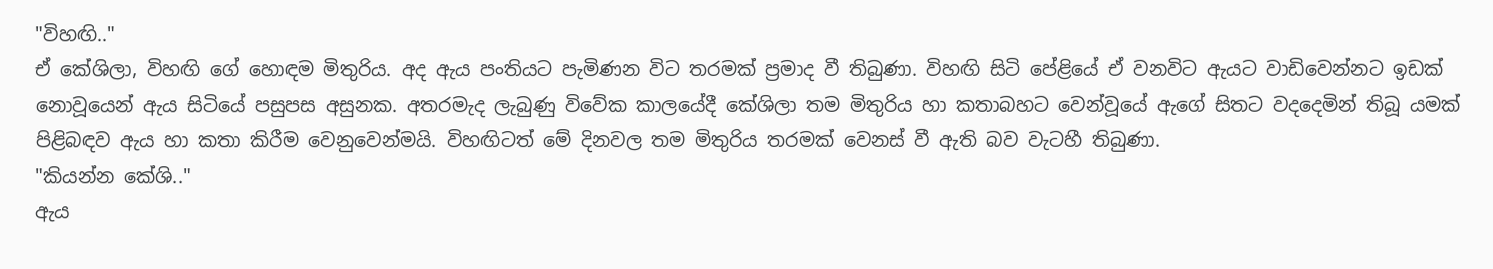"විහඟි.."
ඒ කේශිලා, විහඟි ගේ හොඳම මිතුරිය. අද ඇය පංතියට පැමිණන විට තරමක් ප්‍රමාද වී තිබුණා. විහඟි සිටි පේළියේ ඒ වනවිට ඇයට වාඩිවෙන්නට ඉඩක් නොවූයෙන් ඇය සිටියේ පසුපස අසුනක. අතරමැද ලැබුණු විවේක කාලයේදී කේශිලා තම මිතුරිය හා කතාබහට වෙන්වූයේ ඇගේ සිතට වදදෙමින් තිබූ යමක් පිළිබඳව ඇය හා කතා කිරීම වෙනුවෙන්මයි. විහඟිටත් මේ දිනවල තම මිතුරිය තරමක් වෙනස් වී ඇති බව වැටහී තිබුණා.
"කියන්න කේශි.."
ඇය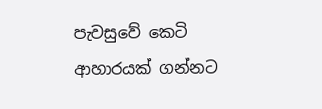පැවසුවේ කෙටි ආහාරයක් ගන්නට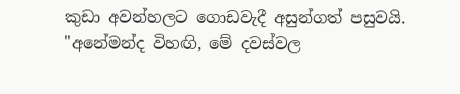කුඩා අවන්හලට ගොඩවැදී අසුන්ගත් පසුවයි.
"අනේමන්ද විහඟි, මේ දවස්වල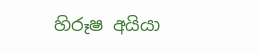හිරූෂ අයියා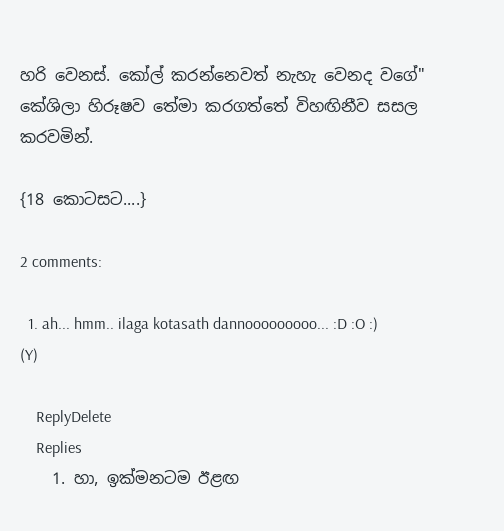හරි වෙනස්. කෝල් කරන්නෙවත් නැහැ වෙනද වගේ"
කේශිලා හිරූෂව තේමා කරගත්තේ විහඟිනීව සසල කරවමින්.

{18 කොටසට....}

2 comments:

  1. ah... hmm.. ilaga kotasath dannooooooooo... :D :O :) (Y)

    ReplyDelete
    Replies
    1. හා, ඉක්මනටම ඊළඟ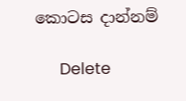කොටස දාන්නම්

      Delete